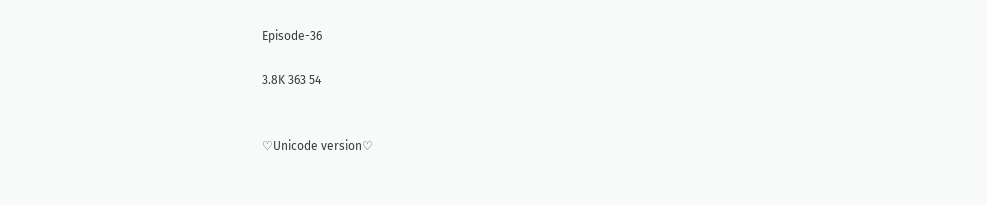Episode-36

3.8K 363 54


♡Unicode version♡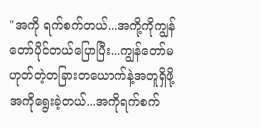"အကို ရက်စက်တယ်...အကို့ကိုကျွန်တော်ပိုင်တယ်ပြောပြီး...ကျွန်တော်မဟုတ်တဲ့တခြားတယောက်နဲ့အတူရှိဖို့ အကိုရွေးခဲ့တယ်...အကိုရက်စက်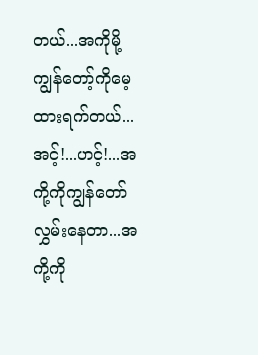တယ်...အကိုမို့ကျွန်တော့်ကိုမေ့ထားရက်တယ်...အင့်!...ဟင့်!...အကို့ကိုကျွန်တော်လွှမ်းနေတာ...အကို့ကို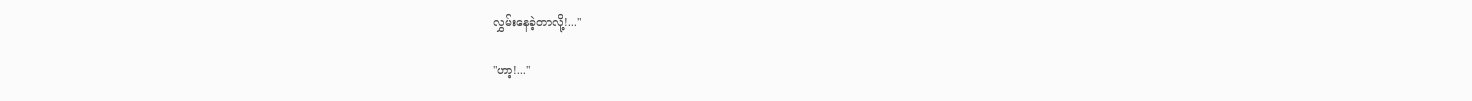လွှမ်းနေခဲ့တာလို့!..."

"ဟာ့!..."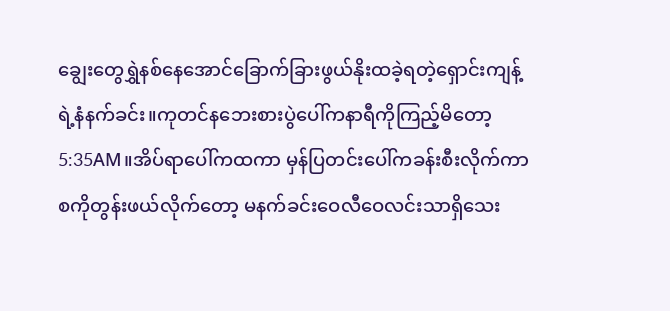ချွေးတွေရွှဲနစ်နေအောင်ခြောက်ခြားဖွယ်နိုးထခဲ့ရတဲ့ရှောင်းကျန့်ရဲ့နံနက်ခင်း။ကုတင်နဘေးစားပွဲပေါ်ကနာရီကိုကြည့်မိတော့5:35AM။အိပ်ရာပေါ်ကထကာ မှန်ပြတင်းပေါ်ကခန်းစီးလိုက်ကာစကိုတွန်းဖယ်လိုက်တော့ မနက်ခင်းဝေလီဝေလင်းသာရှိသေး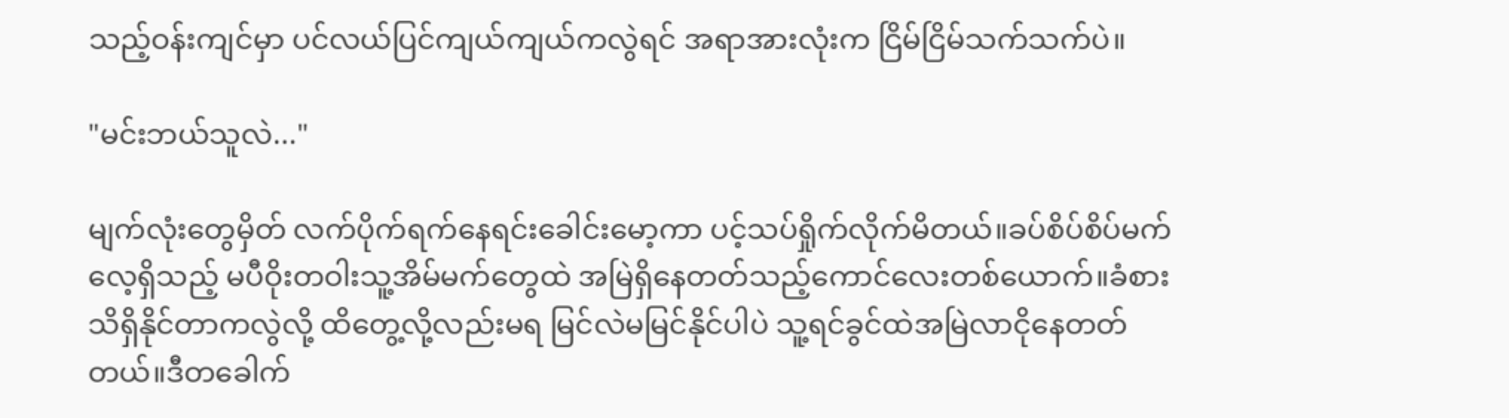သည့်ဝန်းကျင်မှာ ပင်လယ်ပြင်ကျယ်ကျယ်ကလွဲရင် အရာအားလုံးက ငြိမ်ငြိမ်သက်သက်ပဲ။

"မင်းဘယ်သူလဲ..."

မျက်လုံးတွေမှိတ် လက်ပိုက်ရက်နေရင်းခေါင်းမော့ကာ ပင့်သပ်ရှိုက်လိုက်မိတယ်။ခပ်စိပ်စိပ်မက်လေ့ရှိသည့် မပီဝိုးတဝါးသူ့အိမ်မက်တွေထဲ အမြဲရှိနေတတ်သည့်ကောင်လေးတစ်ယောက်။ခံစားသိရှိနိုင်တာကလွဲလို့ ထိတွေ့လို့လည်းမရ မြင်လဲမမြင်နိုင်ပါပဲ သူ့ရင်ခွင်ထဲအမြဲလာငိုနေတတ်တယ်။ဒီတခေါက်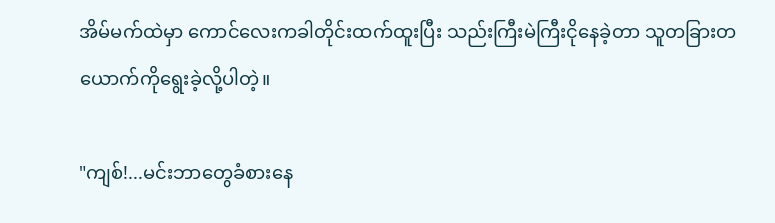အိမ်မက်ထဲမှာ ကောင်လေးကခါတိုင်းထက်ထူးပြီး သည်းကြီးမဲကြီးငိုနေခဲ့တာ သူတခြားတယောက်ကိုရွေးခဲ့လို့ပါတဲ့။

"ကျစ်!...မင်းဘာတွေခံစားနေ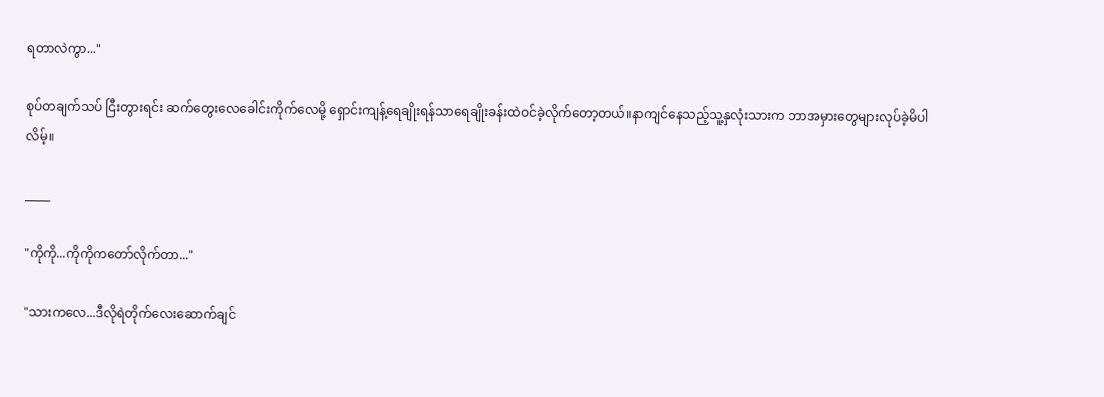ရတာလဲကွာ..."

စုပ်တချက်သပ် ငြီးတွားရင်း ဆက်တွေးလေခေါင်းကိုက်လေမို့ ရှောင်းကျန့်ရေချိုးရန်သာရေချိုးခန်းထဲဝင်ခဲ့လိုက်တော့တယ်။နာကျင်နေသည့်သူ့နှလုံးသားက ဘာအမှားတွေများလုပ်ခဲ့မိပါလိမ့်။

_____

"ကိုကို...ကိုကိုကတော်လိုက်တာ..."

"သားကလေ...ဒီလိုရဲတိုက်လေးဆောက်ချင်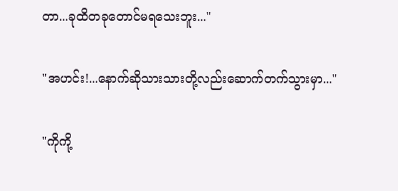တာ...ခုထိတခုတောင်မရသေးဘူး..."

"အဟင်း!...နောက်ဆိုသားသားတို့လည်းဆောက်တက်သွားမှာ..."

"ကိုကို့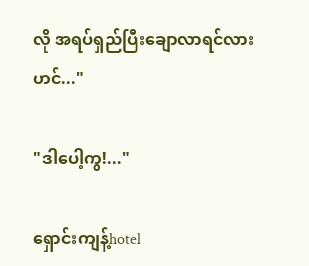လို အရပ်ရှည်ပြီးချောလာရင်လားဟင်..."

"ဒါပေါ့ကွ!..."

ရှောင်းကျန့်hotel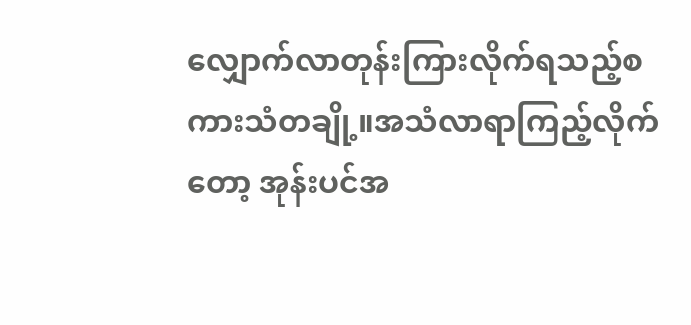လျှောက်လာတုန်းကြားလိုက်ရသည့်စကားသံတချို့။အသံလာရာကြည့်လိုက်တော့ အုန်းပင်အ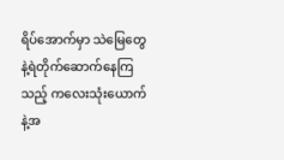ရိပ်အောက်မှာ သဲမြေတွေနဲ့ရဲတိုက်ဆောက်နေကြသည့် ကလေးသုံးယောက်နဲ့အ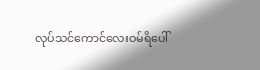လုပ်သင်ကောင်လေးဝမ်ရိပေါ်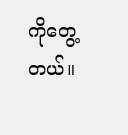ကိုတွေ့တယ်။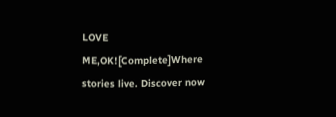LOVE ME,OK![Complete]Where stories live. Discover now